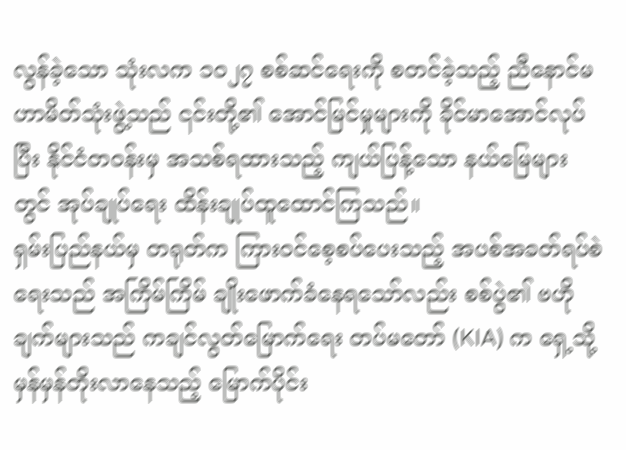လွန်ခဲ့သော သုံးလက ၁၀၂၇ စစ်ဆင်ရေးကို စတင်ခဲ့သည့် ညီနောင်မဟာမိတ်သုံးဖွဲ့သည် ၎င်းတို့၏ အောင်မြင်မှုများကို ခိုင်မာအောင်လုပ်ပြီး နိုင်ငံတဝန်းမှ အသစ်ရထားသည့် ကျယ်ပြန့်သော နယ်မြေများတွင် အုပ်ချုပ်ရေး ထိန်းချုပ်ထူထောင်ကြသည်။
ရှမ်းပြည်နယ်မှ တရုတ်က ကြားဝင်စေ့စပ်ပေးသည့် အပစ်အခတ်ရပ်စဲရေးသည် အကြိမ်ကြိမ် ချိုးဖောက်ခံနေရသော်လည်း စစ်ပွဲ၏ ဗဟိုချက်များသည် ကချင်လွတ်မြောက်ရေး တပ်မတော် (KIA) က ရှေ့သို့ မှန်မှန်တိုးလာနေသည့် မြောက်ပိုင်း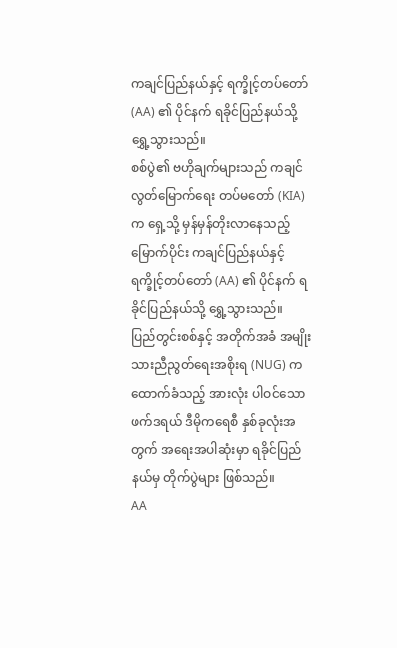ကချင်ပြည်နယ်နှင့် ရက္ခိုင့်တပ်တော် (AA) ၏ ပိုင်နက် ရခိုင်ပြည်နယ်သို့ ရွှေ့သွားသည်။
စစ်ပွဲ၏ ဗဟိုချက်များသည် ကချင်လွတ်မြောက်ရေး တပ်မတော် (KIA) က ရှေ့သို့ မှန်မှန်တိုးလာနေသည့် မြောက်ပိုင်း ကချင်ပြည်နယ်နှင့် ရက္ခိုင့်တပ်တော် (AA) ၏ ပိုင်နက် ရခိုင်ပြည်နယ်သို့ ရွှေ့သွားသည်။
ပြည်တွင်းစစ်နှင့် အတိုက်အခံ အမျိုးသားညီညွတ်ရေးအစိုးရ (NUG) က ထောက်ခံသည့် အားလုံး ပါဝင်သော ဖက်ဒရယ် ဒီမိုကရေစီ နှစ်ခုလုံးအတွက် အရေးအပါဆုံးမှာ ရခိုင်ပြည်နယ်မှ တိုက်ပွဲများ ဖြစ်သည်။
AA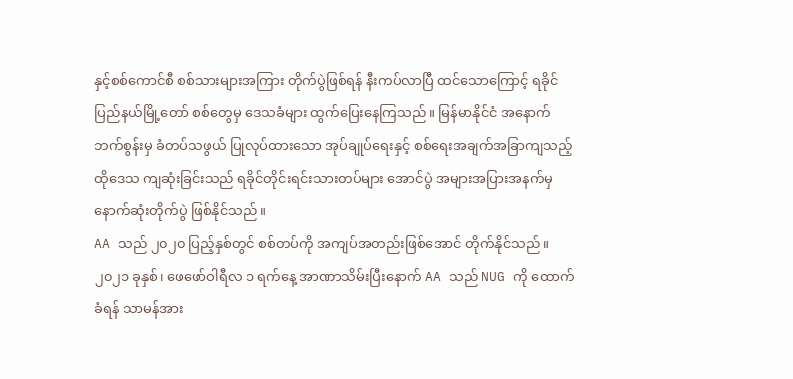နှင့်စစ်ကောင်စီ စစ်သားများအကြား တိုက်ပွဲဖြစ်ရန် နီးကပ်လာပြီ ထင်သောကြောင့် ရခိုင်ပြည်နယ်မြို့တော် စစ်တွေမှ ဒေသခံများ ထွက်ပြေးနေကြသည်။ မြန်မာနိုင်ငံ အနောက်ဘက်စွန်းမှ ခံတပ်သဖွယ် ပြုလုပ်ထားသော အုပ်ချုပ်ရေးနှင့် စစ်ရေးအချက်အခြာကျသည့် ထိုဒေသ ကျဆုံးခြင်းသည် ရခိုင်တိုင်းရင်းသားတပ်များ အောင်ပွဲ အများအပြားအနက်မှ နောက်ဆုံးတိုက်ပွဲ ဖြစ်နိုင်သည်။
AA သည် ၂၀၂၀ ပြည့်နှစ်တွင် စစ်တပ်ကို အကျပ်အတည်းဖြစ်အောင် တိုက်နိုင်သည်။ ၂၀၂၁ ခုနှစ်၊ ဖေဖော်ဝါရီလ ၁ ရက်နေ့ အာဏာသိမ်းပြီးနောက် AA သည် NUG ကို ထောက်ခံရန် သာမန်အား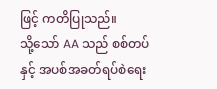ဖြင့် ကတိပြုသည်။
သို့သော် AA သည် စစ်တပ်နှင့် အပစ်အခတ်ရပ်စဲရေး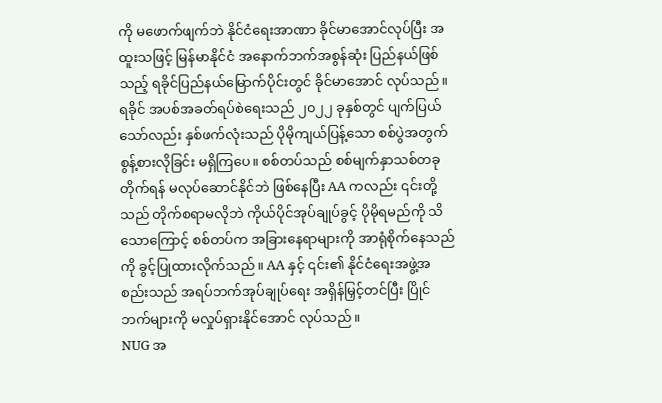ကို မဖောက်ဖျက်ဘဲ နိုင်ငံရေးအာဏာ ခိုင်မာအောင်လုပ်ပြီး အထူးသဖြင့် မြန်မာနိုင်ငံ အနောက်ဘက်အစွန်ဆုံး ပြည်နယ်ဖြစ်သည့် ရခိုင်ပြည်နယ်မြောက်ပိုင်းတွင် ခိုင်မာအောင် လုပ်သည်။
ရခိုင် အပစ်အခတ်ရပ်စဲရေးသည် ၂၀၂၂ ခုနှစ်တွင် ပျက်ပြယ်သော်လည်း နှစ်ဖက်လုံးသည် ပိုမိုကျယ်ပြန့်သော စစ်ပွဲအတွက် စွန့်စားလိုခြင်း မရှိကြပေ။ စစ်တပ်သည် စစ်မျက်နှာသစ်တခုတိုက်ရန် မလုပ်ဆောင်နိုင်ဘဲ ဖြစ်နေပြီး AA ကလည်း ၎င်းတို့သည် တိုက်စရာမလိုဘဲ ကိုယ်ပိုင်အုပ်ချုပ်ခွင့် ပိုမိုရမည်ကို သိသောကြောင့် စစ်တပ်က အခြားနေရာများကို အာရုံစိုက်နေသည်ကို ခွင့်ပြုထားလိုက်သည်။ AA နှင့် ၎င်း၏ နိုင်ငံရေးအဖွဲ့အစည်းသည် အရပ်ဘက်အုပ်ချုပ်ရေး အရှိန်မြှင့်တင်ပြီး ပြိုင်ဘက်များကို မလှုပ်ရှားနိုင်အောင် လုပ်သည်။
NUG အ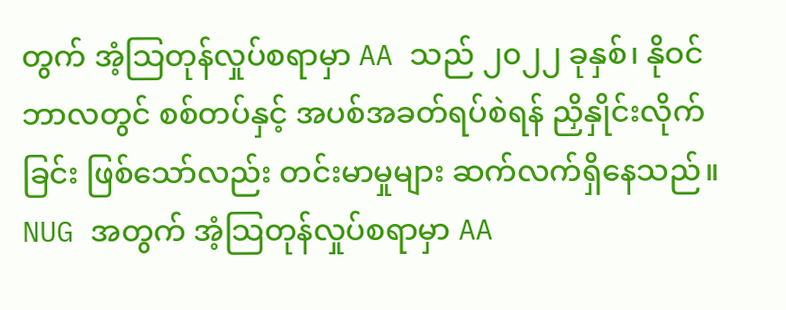တွက် အံ့သြတုန်လှုပ်စရာမှာ AA သည် ၂၀၂၂ ခုနှစ်၊ နိုဝင်ဘာလတွင် စစ်တပ်နှင့် အပစ်အခတ်ရပ်စဲရန် ညှိနှိုင်းလိုက်ခြင်း ဖြစ်သော်လည်း တင်းမာမှုများ ဆက်လက်ရှိနေသည်။
NUG အတွက် အံ့သြတုန်လှုပ်စရာမှာ AA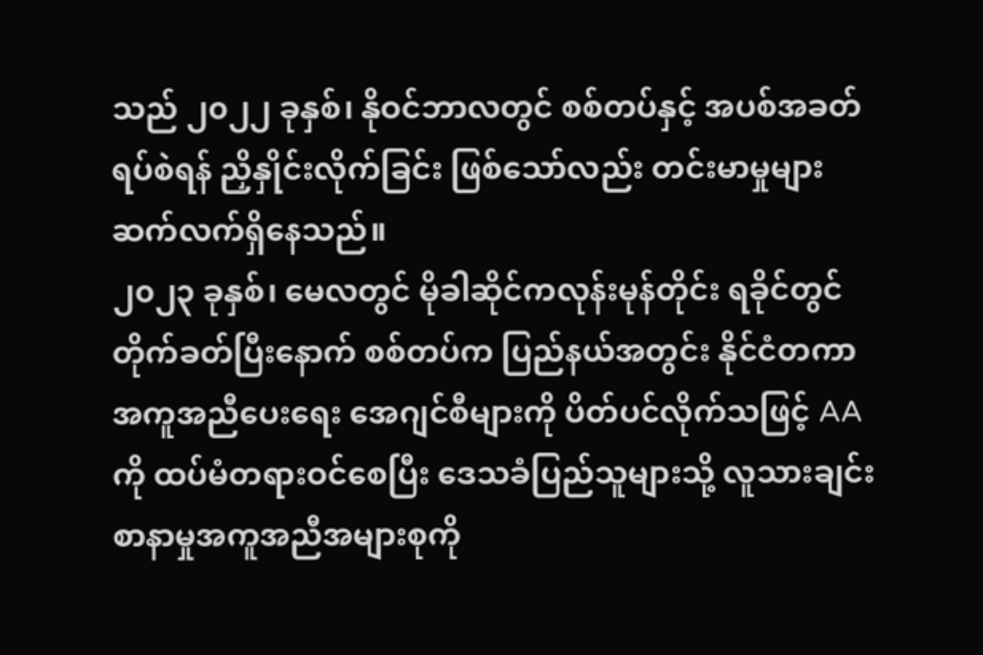သည် ၂၀၂၂ ခုနှစ်၊ နိုဝင်ဘာလတွင် စစ်တပ်နှင့် အပစ်အခတ်ရပ်စဲရန် ညှိနှိုင်းလိုက်ခြင်း ဖြစ်သော်လည်း တင်းမာမှုများ ဆက်လက်ရှိနေသည်။
၂၀၂၃ ခုနှစ်၊ မေလတွင် မိုခါဆိုင်ကလုန်းမုန်တိုင်း ရခိုင်တွင် တိုက်ခတ်ပြီးနောက် စစ်တပ်က ပြည်နယ်အတွင်း နိုင်ငံတကာ အကူအညီပေးရေး အေဂျင်စီများကို ပိတ်ပင်လိုက်သဖြင့် AA ကို ထပ်မံတရားဝင်စေပြီး ဒေသခံပြည်သူများသို့ လူသားချင်း စာနာမှုအကူအညီအများစုကို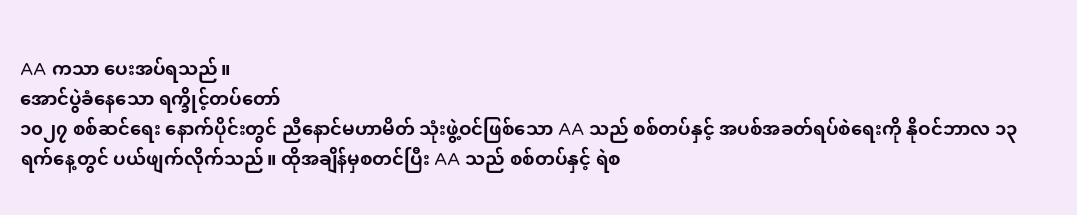AA ကသာ ပေးအပ်ရသည်။
အောင်ပွဲခံနေသော ရက္ခိုင့်တပ်တော်
၁၀၂၇ စစ်ဆင်ရေး နောက်ပိုင်းတွင် ညီနောင်မဟာမိတ် သုံးဖွဲ့ဝင်ဖြစ်သော AA သည် စစ်တပ်နှင့် အပစ်အခတ်ရပ်စဲရေးကို နိုဝင်ဘာလ ၁၃ ရက်နေ့တွင် ပယ်ဖျက်လိုက်သည်။ ထိုအချိန်မှစတင်ပြီး AA သည် စစ်တပ်နှင့် ရဲစ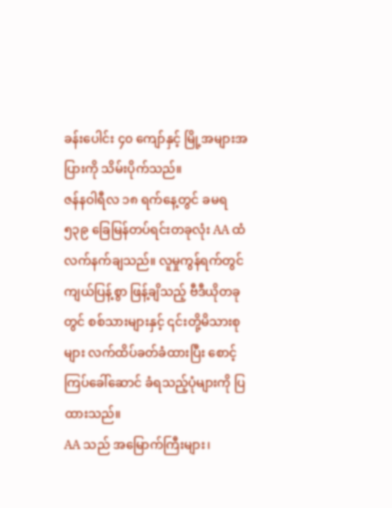ခန်းပေါင်း ၄၀ ကျော်နှင့် မြို့အများအပြားကို သိမ်းပိုက်သည်။
ဇန်နဝါရီလ ၁၈ ရက်နေ့တွင် ခမရ ၅၃၉ ခြေမြန်တပ်ရင်းတခုလုံး AA ထံ လက်နက်ချသည်။ လူမှုကွန်ရက်တွင် ကျယ်ပြန့်စွာ ဖြန့်ချိသည့် ဗီဒီယိုတခုတွင် စစ်သားများနှင့် ၎င်းတို့မိသားစုများ လက်ထိပ်ခတ်ခံထားပြီး စောင့်ကြပ်ခေါ်ဆောင် ခံရသည့်ပုံများကို ပြထားသည်။
AA သည် အမြောက်ကြီးများ၊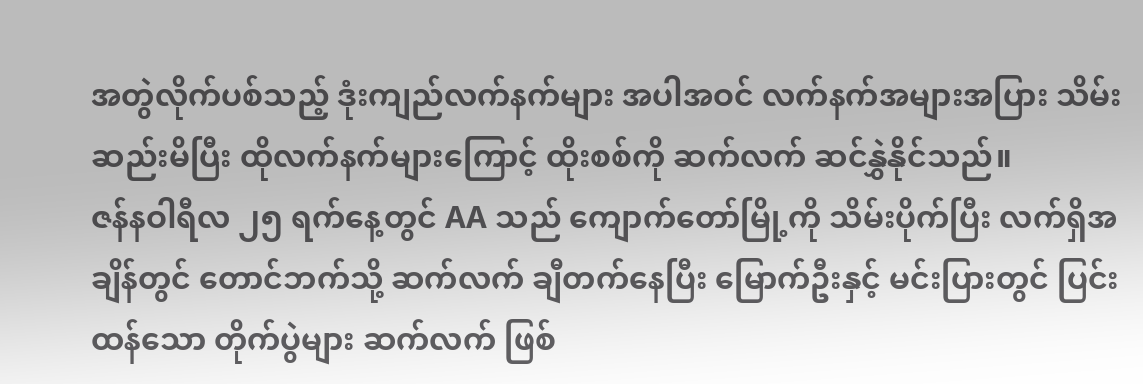အတွဲလိုက်ပစ်သည့် ဒုံးကျည်လက်နက်များ အပါအဝင် လက်နက်အများအပြား သိမ်းဆည်းမိပြီး ထိုလက်နက်များကြောင့် ထိုးစစ်ကို ဆက်လက် ဆင်နွှဲနိုင်သည်။
ဇန်နဝါရီလ ၂၅ ရက်နေ့တွင် AA သည် ကျောက်တော်မြို့ကို သိမ်းပိုက်ပြီး လက်ရှိအချိန်တွင် တောင်ဘက်သို့ ဆက်လက် ချီတက်နေပြီး မြောက်ဦးနှင့် မင်းပြားတွင် ပြင်းထန်သော တိုက်ပွဲများ ဆက်လက် ဖြစ်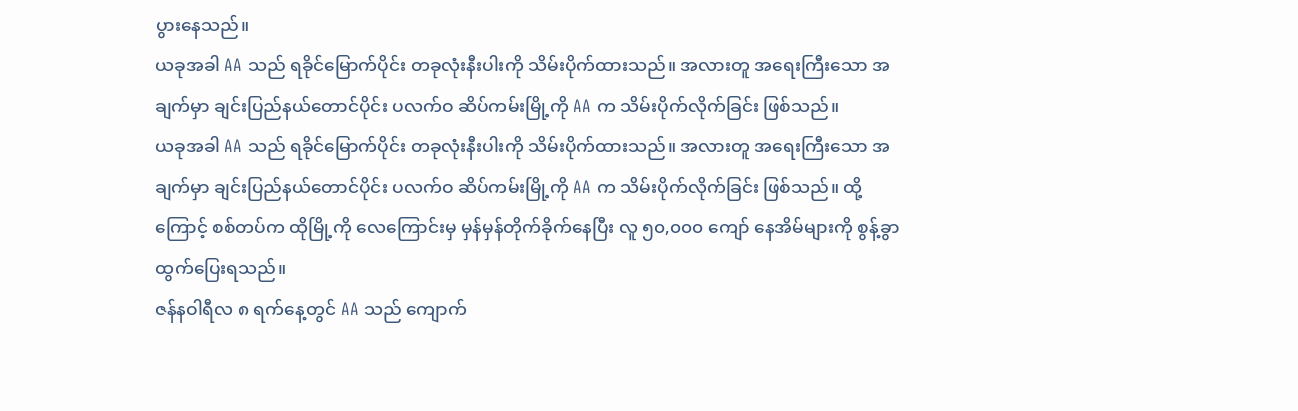ပွားနေသည်။
ယခုအခါ AA သည် ရခိုင်မြောက်ပိုင်း တခုလုံးနီးပါးကို သိမ်းပိုက်ထားသည်။ အလားတူ အရေးကြီးသော အချက်မှာ ချင်းပြည်နယ်တောင်ပိုင်း ပလက်ဝ ဆိပ်ကမ်းမြို့ကို AA က သိမ်းပိုက်လိုက်ခြင်း ဖြစ်သည်။
ယခုအခါ AA သည် ရခိုင်မြောက်ပိုင်း တခုလုံးနီးပါးကို သိမ်းပိုက်ထားသည်။ အလားတူ အရေးကြီးသော အချက်မှာ ချင်းပြည်နယ်တောင်ပိုင်း ပလက်ဝ ဆိပ်ကမ်းမြို့ကို AA က သိမ်းပိုက်လိုက်ခြင်း ဖြစ်သည်။ ထို့ကြောင့် စစ်တပ်က ထိုမြို့ကို လေကြောင်းမှ မှန်မှန်တိုက်ခိုက်နေပြီး လူ ၅၀,၀၀၀ ကျော် နေအိမ်များကို စွန့်ခွာထွက်ပြေးရသည်။
ဇန်နဝါရီလ ၈ ရက်နေ့တွင် AA သည် ကျောက်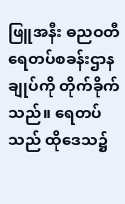ဖြူအနီး ဓညဝတီ ရေတပ်စခန်းဌာနချုပ်ကို တိုက်ခိုက်သည်။ ရေတပ်သည် ထိုဒေသ၌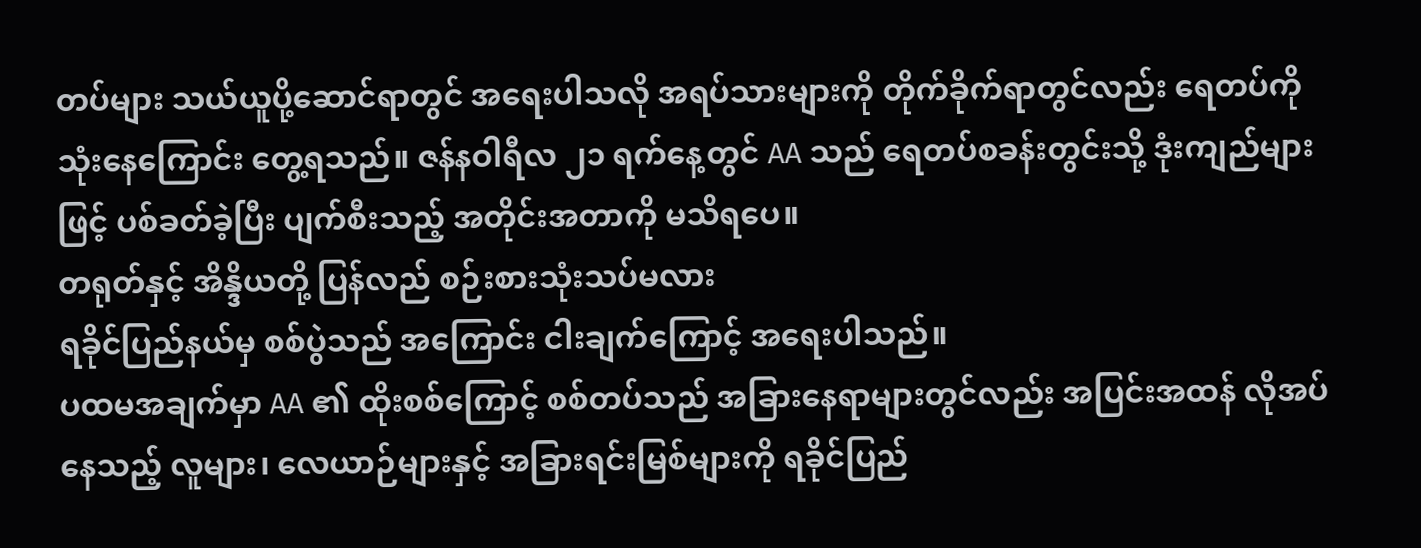တပ်များ သယ်ယူပို့ဆောင်ရာတွင် အရေးပါသလို အရပ်သားများကို တိုက်ခိုက်ရာတွင်လည်း ရေတပ်ကို သုံးနေကြောင်း တွေ့ရသည်။ ဇန်နဝါရီလ ၂၁ ရက်နေ့တွင် AA သည် ရေတပ်စခန်းတွင်းသို့ ဒုံးကျည်များဖြင့် ပစ်ခတ်ခဲ့ပြီး ပျက်စီးသည့် အတိုင်းအတာကို မသိရပေ။
တရုတ်နှင့် အိန္ဒိယတို့ ပြန်လည် စဉ်းစားသုံးသပ်မလား
ရခိုင်ပြည်နယ်မှ စစ်ပွဲသည် အကြောင်း ငါးချက်ကြောင့် အရေးပါသည်။
ပထမအချက်မှာ AA ၏ ထိုးစစ်ကြောင့် စစ်တပ်သည် အခြားနေရာများတွင်လည်း အပြင်းအထန် လိုအပ်နေသည့် လူများ၊ လေယာဉ်များနှင့် အခြားရင်းမြစ်များကို ရခိုင်ပြည်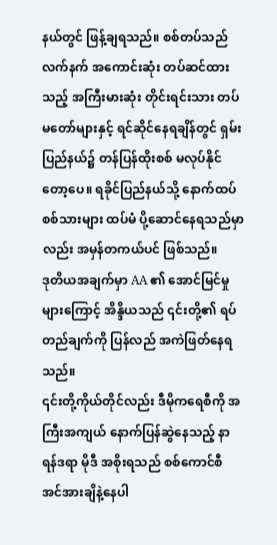နယ်တွင် ဖြန့်ချရသည်။ စစ်တပ်သည် လက်နက် အကောင်းဆုံး တပ်ဆင်ထားသည့် အကြီးမားဆုံး တိုင်းရင်းသား တပ်မတော်များနှင့် ရင်ဆိုင်နေရချိန်တွင် ရှမ်းပြည်နယ်၌ တန်ပြန်ထိုးစစ် မလုပ်နိုင်တော့ပေ။ ရခိုင်ပြည်နယ်သို့ နောက်ထပ် စစ်သားများ ထပ်မံ ပို့ဆောင်နေရသည်မှာလည်း အမှန်တကယ်ပင် ဖြစ်သည်။
ဒုတိယအချက်မှာ AA ၏ အောင်မြင်မှုများကြောင့် အိန္ဒိယသည် ၎င်းတို့၏ ရပ်တည်ချက်ကို ပြန်လည် အကဲဖြတ်နေရသည်။
၎င်းတို့ကိုယ်တိုင်လည်း ဒီမိုကရေစီကို အကြီးအကျယ် နောက်ပြန်ဆွဲနေသည့် နာရန်ဒရာ မိုဒီ အစိုးရသည် စစ်ကောင်စီ အင်အားချိနဲ့နေပါ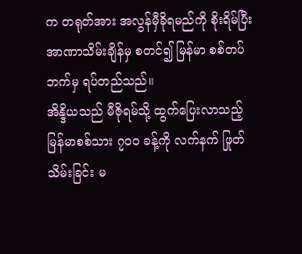က တရုတ်အား အလွန်မှီခိုရမည်ကို စိုးရိမ်ပြီး အာဏာသိမ်းချိန်မှ စတင်၍ မြန်မာ စစ်တပ်ဘက်မှ ရပ်တည်သည်။
အိန္ဒိယသည် မီဇိုရမ်သို့ ထွက်ပြေးလာသည့် မြန်မာစစ်သား ၇၀၀ ခန့်ကို လက်နက် ဖြုတ်သိမ်းခြင်း မ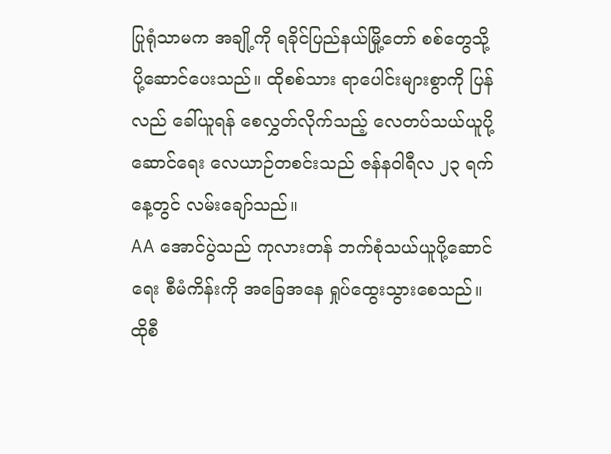ပြုရုံသာမက အချို့ကို ရခိုင်ပြည်နယ်မြို့တော် စစ်တွေသို့ ပို့ဆောင်ပေးသည်။ ထိုစစ်သား ရာပေါင်းများစွာကို ပြန်လည် ခေါ်ယူရန် စေလွှတ်လိုက်သည့် လေတပ်သယ်ယူပို့ဆောင်ရေး လေယာဉ်တစင်းသည် ဇန်နဝါရီလ ၂၃ ရက်နေ့တွင် လမ်းချော်သည်။
AA အောင်ပွဲသည် ကုလားတန် ဘက်စုံသယ်ယူပို့ဆောင်ရေး စီမံကိန်းကို အခြေအနေ ရှုပ်ထွေးသွားစေသည်။ ထိုစီ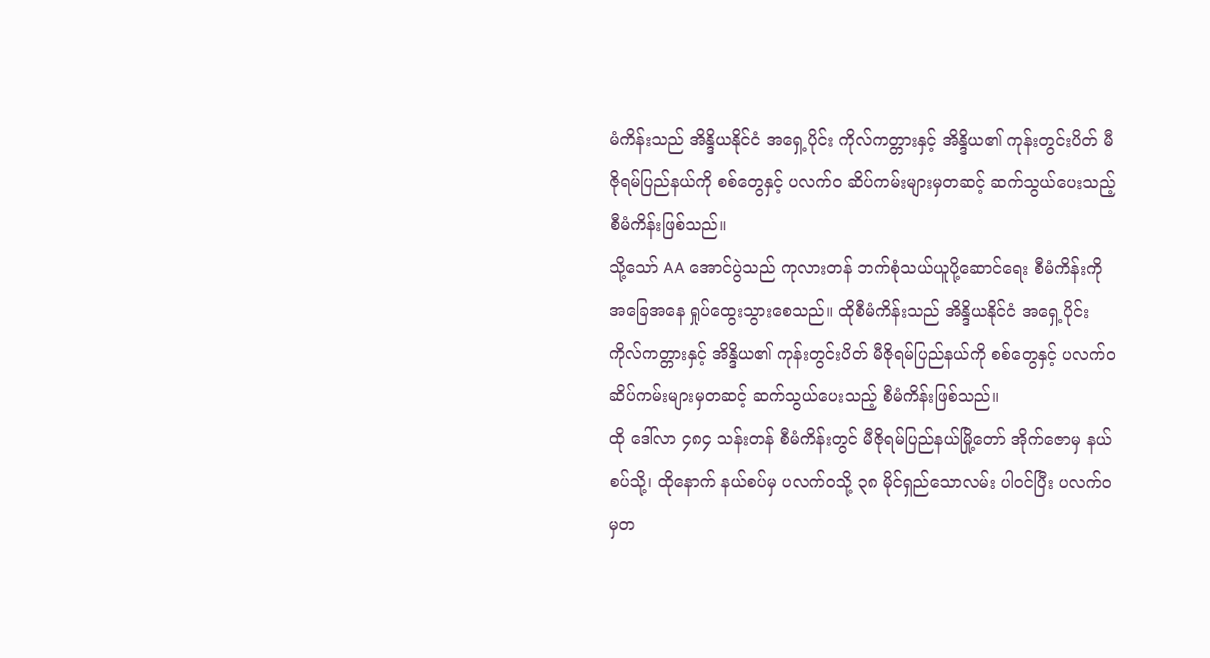မံကိန်းသည် အိန္ဒိယနိုင်ငံ အရှေ့ပိုင်း ကိုလ်ကတ္တားနှင့် အိန္ဒိယ၏ ကုန်းတွင်းပိတ် မီဇိုရမ်ပြည်နယ်ကို စစ်တွေနှင့် ပလက်ဝ ဆိပ်ကမ်းများမှတဆင့် ဆက်သွယ်ပေးသည့် စီမံကိန်းဖြစ်သည်။
သို့သော် AA အောင်ပွဲသည် ကုလားတန် ဘက်စုံသယ်ယူပို့ဆောင်ရေး စီမံကိန်းကို အခြေအနေ ရှုပ်ထွေးသွားစေသည်။ ထိုစီမံကိန်းသည် အိန္ဒိယနိုင်ငံ အရှေ့ပိုင်း ကိုလ်ကတ္တားနှင့် အိန္ဒိယ၏ ကုန်းတွင်းပိတ် မီဇိုရမ်ပြည်နယ်ကို စစ်တွေနှင့် ပလက်ဝ ဆိပ်ကမ်းများမှတဆင့် ဆက်သွယ်ပေးသည့် စီမံကိန်းဖြစ်သည်။
ထို ဒေါ်လာ ၄၈၄ သန်းတန် စီမံကိန်းတွင် မီဇိုရမ်ပြည်နယ်မြို့တော် အိုက်ဇောမှ နယ်စပ်သို့၊ ထိုနောက် နယ်စပ်မှ ပလက်ဝသို့ ၃၈ မိုင်ရှည်သောလမ်း ပါဝင်ပြီး ပလက်ဝမှတ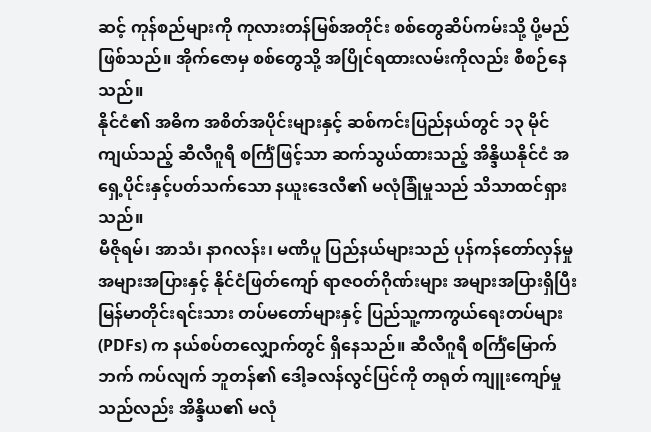ဆင့် ကုန်စည်များကို ကုလားတန်မြစ်အတိုင်း စစ်တွေဆိပ်ကမ်းသို့ ပို့မည်ဖြစ်သည်။ အိုက်ဇောမှ စစ်တွေသို့ အပြိုင်ရထားလမ်းကိုလည်း စီစဉ်နေသည်။
နိုင်ငံ၏ အဓိက အစိတ်အပိုင်းများနှင့် ဆစ်ကင်းပြည်နယ်တွင် ၁၃ မိုင်ကျယ်သည့် ဆီလီဂူရီ စင်္ကြံဖြင့်သာ ဆက်သွယ်ထားသည့် အိန္ဒိယနိုင်ငံ အရှေ့ပိုင်းနှင့်ပတ်သက်သော နယူးဒေလီ၏ မလုံခြုံမှုသည် သိသာထင်ရှားသည်။
မီဇိုရမ်၊ အာသံ၊ နာဂလန်း၊ မဏိပူ ပြည်နယ်များသည် ပုန်ကန်တော်လှန်မှု အများအပြားနှင့် နိုင်ငံဖြတ်ကျော် ရာဇဝတ်ဂိုဏ်းများ အများအပြားရှိပြီး မြန်မာတိုင်းရင်းသား တပ်မတော်များနှင့် ပြည်သူ့ကာကွယ်ရေးတပ်များ (PDFs) က နယ်စပ်တလျှောက်တွင် ရှိနေသည်။ ဆီလီဂူရီ စင်္ကြံမြောက်ဘက် ကပ်လျက် ဘူတန်၏ ဒေါ့ခလန်လွင်ပြင်ကို တရုတ် ကျူးကျော်မှုသည်လည်း အိန္ဒိယ၏ မလုံ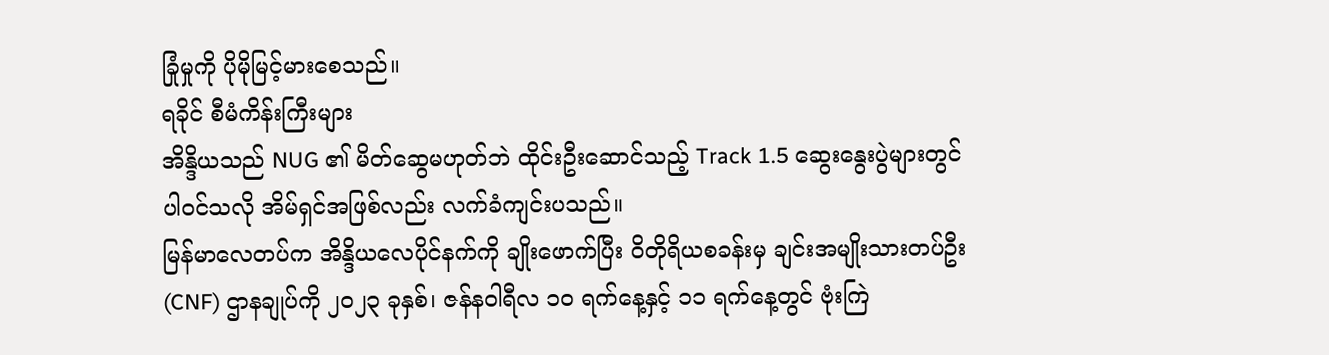ခြုံမှုကို ပိုမိုမြင့်မားစေသည်။
ရခိုင် စီမံကိန်းကြီးများ
အိန္ဒိယသည် NUG ၏ မိတ်ဆွေမဟုတ်ဘဲ ထိုင်းဦးဆောင်သည့် Track 1.5 ဆွေးနွေးပွဲများတွင် ပါဝင်သလို အိမ်ရှင်အဖြစ်လည်း လက်ခံကျင်းပသည်။
မြန်မာလေတပ်က အိန္ဒိယလေပိုင်နက်ကို ချိုးဖောက်ပြီး ဝိတိုရိယစခန်းမှ ချင်းအမျိုးသားတပ်ဦး (CNF) ဌာနချုပ်ကို ၂၀၂၃ ခုနှစ်၊ ဇန်နဝါရီလ ၁၀ ရက်နေ့နှင့် ၁၁ ရက်နေ့တွင် ဗုံးကြဲ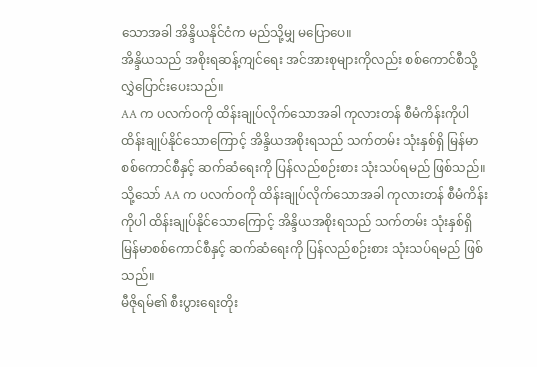သောအခါ အိန္ဒိယနိုင်ငံက မည်သို့မျှ မပြောပေ။
အိန္ဒိယသည် အစိုးရဆန့်ကျင်ရေး အင်အားစုများကိုလည်း စစ်ကောင်စီသို့ လွှဲပြောင်းပေးသည်။
AA က ပလက်ဝကို ထိန်းချုပ်လိုက်သောအခါ ကုလားတန် စီမံကိန်းကိုပါ ထိန်းချုပ်နိုင်သောကြောင့် အိန္ဒိယအစိုးရသည် သက်တမ်း သုံးနှစ်ရှိ မြန်မာစစ်ကောင်စီနှင့် ဆက်ဆံရေးကို ပြန်လည်စဉ်းစား သုံးသပ်ရမည် ဖြစ်သည်။
သို့သော် AA က ပလက်ဝကို ထိန်းချုပ်လိုက်သောအခါ ကုလားတန် စီမံကိန်းကိုပါ ထိန်းချုပ်နိုင်သောကြောင့် အိန္ဒိယအစိုးရသည် သက်တမ်း သုံးနှစ်ရှိ မြန်မာစစ်ကောင်စီနှင့် ဆက်ဆံရေးကို ပြန်လည်စဉ်းစား သုံးသပ်ရမည် ဖြစ်သည်။
မီဇိုရမ်၏ စီးပွားရေးတိုး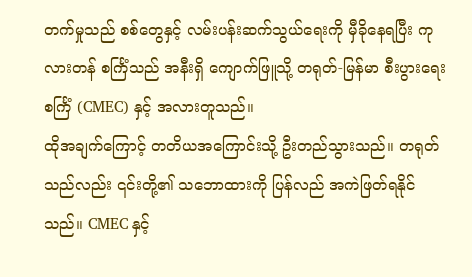တက်မှုသည် စစ်တွေနှင့် လမ်းပန်းဆက်သွယ်ရေးကို မှီခိုနေရပြီး ကုလားတန် စင်္ကြံသည် အနီးရှိ ကျောက်ဖြူသို့ တရုတ်-မြန်မာ စီးပွားရေးစင်္ကြံ (CMEC) နှင့် အလားတူသည်။
ထိုအချက်ကြောင့် တတိယအကြောင်းသို့ ဦးတည်သွားသည်။ တရုတ်သည်လည်း ၎င်းတို့၏ သဘောထားကို ပြန်လည် အကဲဖြတ်ရနိုင်သည်။ CMEC နှင့်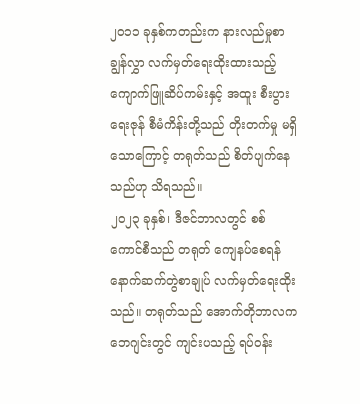၂၀၁၁ ခုနှစ်ကတည်းက နားလည်မှုစာချွန်လွှာ လက်မှတ်ရေးထိုးထားသည့် ကျောက်ဖြူဆိပ်ကမ်းနှင့် အထူး စီးပွားရေးဇုန် စီမံကိန်းတို့သည် တိုးတက်မှု မရှိသောကြောင့် တရုတ်သည် စိတ်ပျက်နေသည်ဟု သိရသည်။
၂၀၂၃ ခုနှစ်၊ ဒီဇင်ဘာလတွင် စစ်ကောင်စီသည် တရုတ် ကျေနပ်စေရန် နောက်ဆက်တွဲစာချုပ် လက်မှတ်ရေးထိုးသည်။ တရုတ်သည် အောက်တိုဘာလက ဘေဂျင်းတွင် ကျင်းပသည့် ရပ်ဝန်း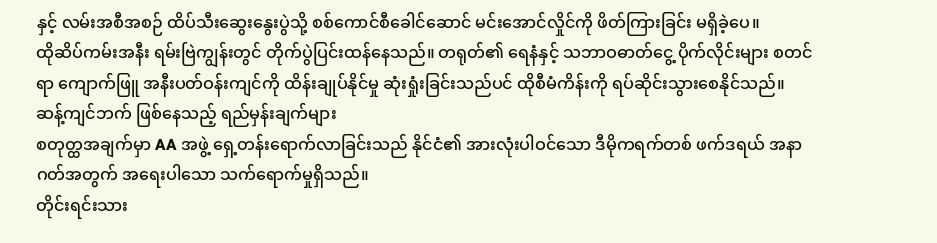နှင့် လမ်းအစီအစဉ် ထိပ်သီးဆွေးနွေးပွဲသို့ စစ်ကောင်စီခေါင်ဆောင် မင်းအောင်လှိုင်ကို ဖိတ်ကြားခြင်း မရှိခဲ့ပေ။
ထိုဆိပ်ကမ်းအနီး ရမ်းဗြဲကျွန်းတွင် တိုက်ပွဲပြင်းထန်နေသည်။ တရုတ်၏ ရေနံနှင့် သဘာဝဓာတ်ငွေ့ ပိုက်လိုင်းများ စတင်ရာ ကျောက်ဖြူ အနီးပတ်ဝန်းကျင်ကို ထိန်းချုပ်နိုင်မှု ဆုံးရှုံးခြင်းသည်ပင် ထိုစီမံကိန်းကို ရပ်ဆိုင်းသွားစေနိုင်သည်။
ဆန့်ကျင်ဘက် ဖြစ်နေသည့် ရည်မှန်းချက်များ
စတုတ္ထအချက်မှာ AA အဖွဲ့ ရှေ့တန်းရောက်လာခြင်းသည် နိုင်ငံ၏ အားလုံးပါဝင်သော ဒီမိုကရက်တစ် ဖက်ဒရယ် အနာဂတ်အတွက် အရေးပါသော သက်ရောက်မှုရှိသည်။
တိုင်းရင်းသား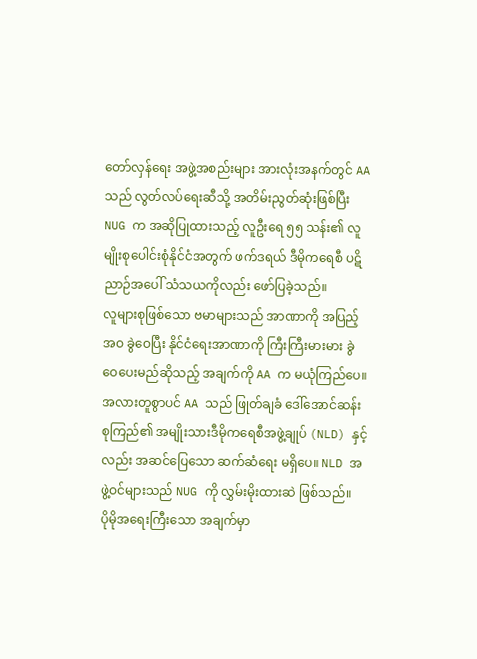တော်လှန်ရေး အဖွဲ့အစည်းများ အားလုံးအနက်တွင် AA သည် လွတ်လပ်ရေးဆီသို့ အတိမ်းညွတ်ဆုံးဖြစ်ပြီး NUG က အဆိုပြုထားသည့် လူဦးရေ ၅၅ သန်း၏ လူမျိုးစုပေါင်းစုံနိုင်ငံအတွက် ဖက်ဒရယ် ဒီမိုကရေစီ ပဋိညာဉ်အပေါ် သံသယကိုလည်း ဖော်ပြခဲ့သည်။
လူများစုဖြစ်သော ဗမာများသည် အာဏာကို အပြည့်အဝ ခွဲဝေပြီး နိုင်ငံရေးအာဏာကို ကြီးကြီးမားမား ခွဲဝေပေးမည်ဆိုသည့် အချက်ကို AA က မယုံကြည်ပေ။ အလားတူစွာပင် AA သည် ဖြုတ်ချခံ ဒေါ်အောင်ဆန်းစုကြည်၏ အမျိုးသားဒီမိုကရေစီအဖွဲ့ချုပ် (NLD) နှင့်လည်း အဆင်ပြေသော ဆက်ဆံရေး မရှိပေ။ NLD အဖွဲ့ဝင်များသည် NUG ကို လွှမ်းမိုးထားဆဲ ဖြစ်သည်။
ပိုမိုအရေးကြီးသော အချက်မှာ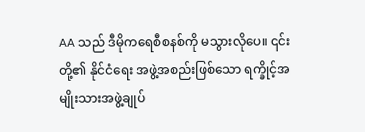AA သည် ဒီမိုကရေစီစနစ်ကို မသွားလိုပေ။ ၎င်းတို့၏ နိုင်ငံရေး အဖွဲ့အစည်းဖြစ်သော ရက္ခိုင့်အမျိုးသားအဖွဲ့ချုပ်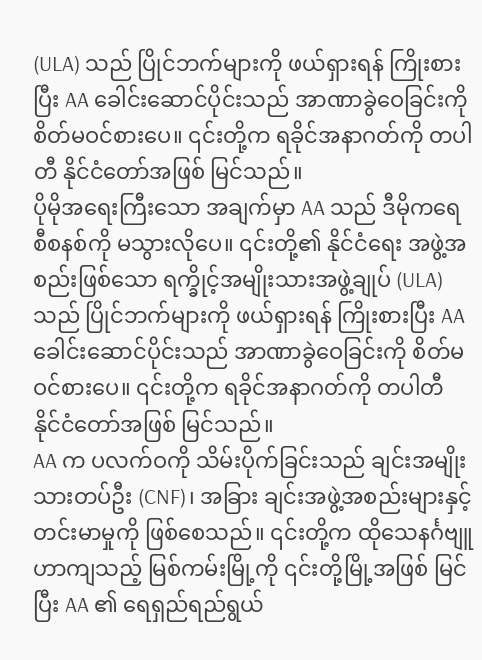(ULA) သည် ပြိုင်ဘက်များကို ဖယ်ရှားရန် ကြိုးစားပြီး AA ခေါင်းဆောင်ပိုင်းသည် အာဏာခွဲဝေခြင်းကို စိတ်မဝင်စားပေ။ ၎င်းတို့က ရခိုင်အနာဂတ်ကို တပါတီ နိုင်ငံတော်အဖြစ် မြင်သည်။
ပိုမိုအရေးကြီးသော အချက်မှာ AA သည် ဒီမိုကရေစီစနစ်ကို မသွားလိုပေ။ ၎င်းတို့၏ နိုင်ငံရေး အဖွဲ့အစည်းဖြစ်သော ရက္ခိုင့်အမျိုးသားအဖွဲ့ချုပ် (ULA) သည် ပြိုင်ဘက်များကို ဖယ်ရှားရန် ကြိုးစားပြီး AA ခေါင်းဆောင်ပိုင်းသည် အာဏာခွဲဝေခြင်းကို စိတ်မဝင်စားပေ။ ၎င်းတို့က ရခိုင်အနာဂတ်ကို တပါတီ နိုင်ငံတော်အဖြစ် မြင်သည်။
AA က ပလက်ဝကို သိမ်းပိုက်ခြင်းသည် ချင်းအမျိုးသားတပ်ဦး (CNF)၊ အခြား ချင်းအဖွဲ့အစည်းများနှင့် တင်းမာမှုကို ဖြစ်စေသည်။ ၎င်းတို့က ထိုသေနင်္ဂဗျူဟာကျသည့် မြစ်ကမ်းမြို့ကို ၎င်းတို့မြို့အဖြစ် မြင်ပြီး AA ၏ ရေရှည်ရည်ရွယ်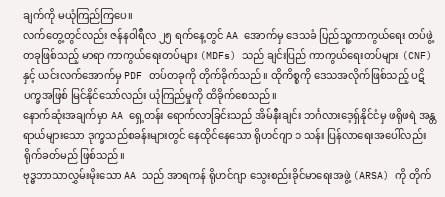ချက်ကို မယုံကြည်ကြပေ။
လက်တွေ့တွင်လည်း ဇန်နဝါရီလ ၂၅ ရက်နေ့တွင် AA အောက်မှ ဒေသခံ ပြည်သူ့ကာကွယ်ရေး တပ်ဖွဲ့တခုဖြစ်သည့် မာရာ ကာကွယ်ရေးတပ်များ (MDFs) သည် ချင်းပြည် ကာကွယ်ရေးတပ်များ (CNF) နှင့် ယင်းလက်အောက်မှ PDF တပ်တခုကို တိုက်ခိုက်သည်။ ထိုကိစ္စကို ဒေသအလိုက်ဖြစ်သည့် ပဋိပက္ခအဖြစ် မြင်နိုင်သော်လည်း ယုံကြည်မှုကို ထိခိုက်စေသည်။
နောက်ဆုံးအချက်မှာ AA ရှေ့တန်း ရောက်လာခြင်းသည် အိမ်နီးချင်း ဘင်္ဂလားဒေ့ရှ်နိုင်ငံမှ ဖရိုဖရဲ အန္တရာယ်များသော ဒုက္ခသည်စခန်းများတွင် နေထိုင်နေသော ရိုဟင်ဂျာ ၁ သန်း ပြန်လာရေးအပေါ်လည်း ရိုက်ခတ်မည် ဖြစ်သည်။
ဗုဒ္ဓဘာသာလွှမ်းမိုးသော AA သည် အာရကန် ရိုဟင်ဂျာ သွေးစည်းခိုင်မာရေးအဖွဲ့ (ARSA) ကို တိုက်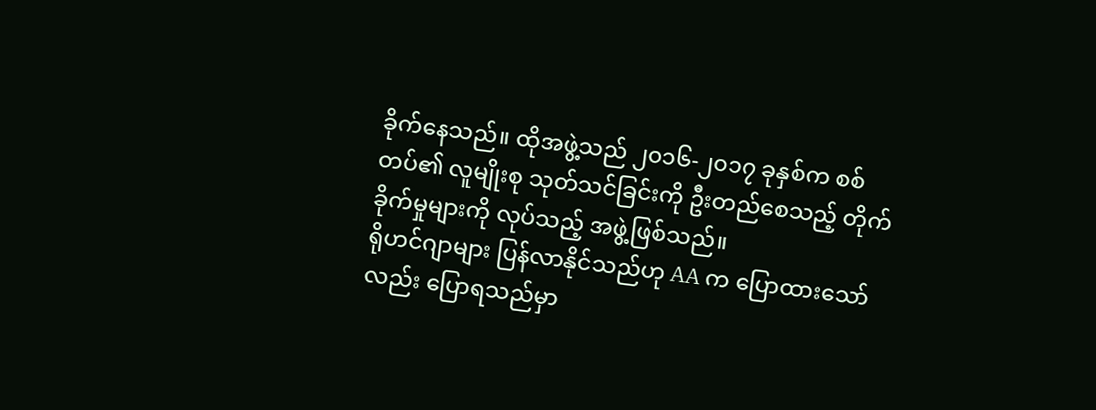ခိုက်နေသည်။ ထိုအဖွဲ့သည် ၂၀၁၆-၂၀၁၇ ခုနှစ်က စစ်တပ်၏ လူမျိုးစု သုတ်သင်ခြင်းကို ဦးတည်စေသည့် တိုက်ခိုက်မှုများကို လုပ်သည့် အဖွဲ့ဖြစ်သည်။
ရိုဟင်ဂျာများ ပြန်လာနိုင်သည်ဟု AA က ပြောထားသော်လည်း ပြောရသည်မှာ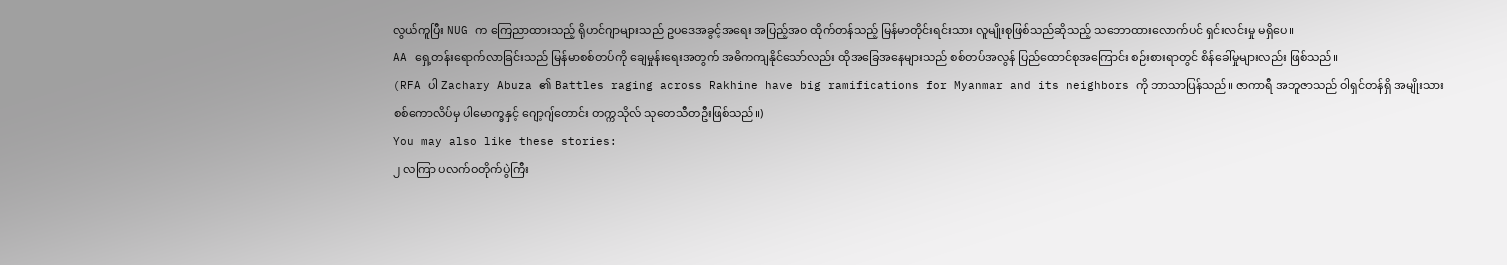လွယ်ကူပြီး NUG က ကြေညာထားသည့် ရိုဟင်ဂျာများသည် ဥပဒေအခွင့်အရေး အပြည့်အဝ ထိုက်တန်သည့် မြန်မာတိုင်းရင်းသား လူမျိုးစုဖြစ်သည်ဆိုသည့် သဘောထားလောက်ပင် ရှင်းလင်းမှု မရှိပေ။
AA ရှေ့တန်းရောက်လာခြင်းသည် မြန်မာစစ်တပ်ကို ချေမှုန်းရေးအတွက် အဓိကကျနိုင်သော်လည်း ထိုအခြေအနေများသည် စစ်တပ်အလွန် ပြည်ထောင်စုအကြောင်း စဉ်းစားရာတွင် စိန်ခေါ်မှုများလည်း ဖြစ်သည်။
(RFA ပါ Zachary Abuza ၏ Battles raging across Rakhine have big ramifications for Myanmar and its neighbors ကို ဘာသာပြန်သည်။ ဇာကာရီ အဘူဇာသည် ဝါရှင်တန်ရှိ အမျိုးသားစစ်ကောလိပ်မှ ပါမောက္ခနှင့် ဂျော့ဂျ်တောင်း တက္ကသိုလ် သုတေသီတဦးဖြစ်သည်။)
You may also like these stories:
၂ လကြာ ပလက်ဝတိုက်ပွဲကြီး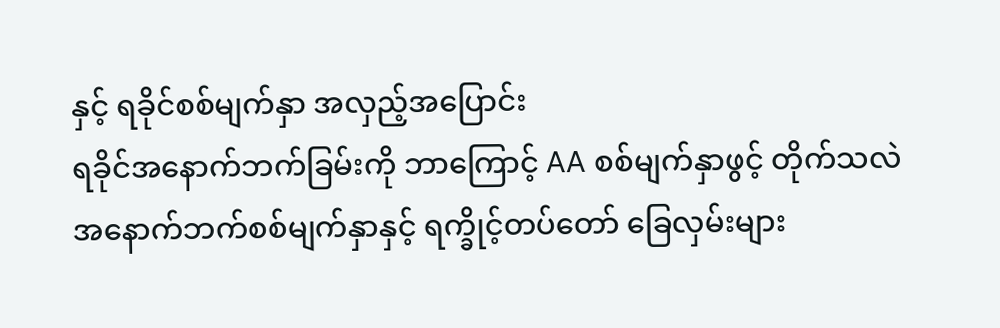နှင့် ရခိုင်စစ်မျက်နှာ အလှည့်အပြောင်း
ရခိုင်အနောက်ဘက်ခြမ်းကို ဘာကြောင့် AA စစ်မျက်နှာဖွင့် တိုက်သလဲ
အနောက်ဘက်စစ်မျက်နှာနှင့် ရက္ခိုင့်တပ်တော် ခြေလှမ်းများ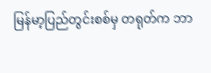မြန်မာ့ပြည်တွင်းစစ်မှ တရုတ်က ဘာ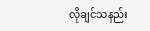လိုချင်သနည်း